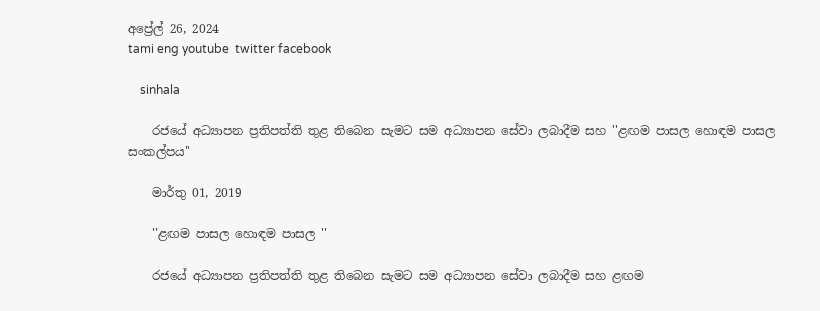අප්‍රේල් 26, 2024
tami eng youtube  twitter facebook

    sinhala

    රජයේ අධ්‍යාපන ප්‍රතිපත්ති තුළ තිබෙන සැමට සම අධ්‍යාපන සේවා ලබාදීම සහ ''ළඟම පාසල හොඳම පාසල සංකල්පය''

    මාර්තු 01, 2019

    ''ළඟම පාසල හොඳම පාසල ''

    රජයේ අධ්‍යාපන ප්‍රතිපත්ති තුළ තිබෙන සැමට සම අධ්‍යාපන සේවා ලබාදීම සහ ළඟම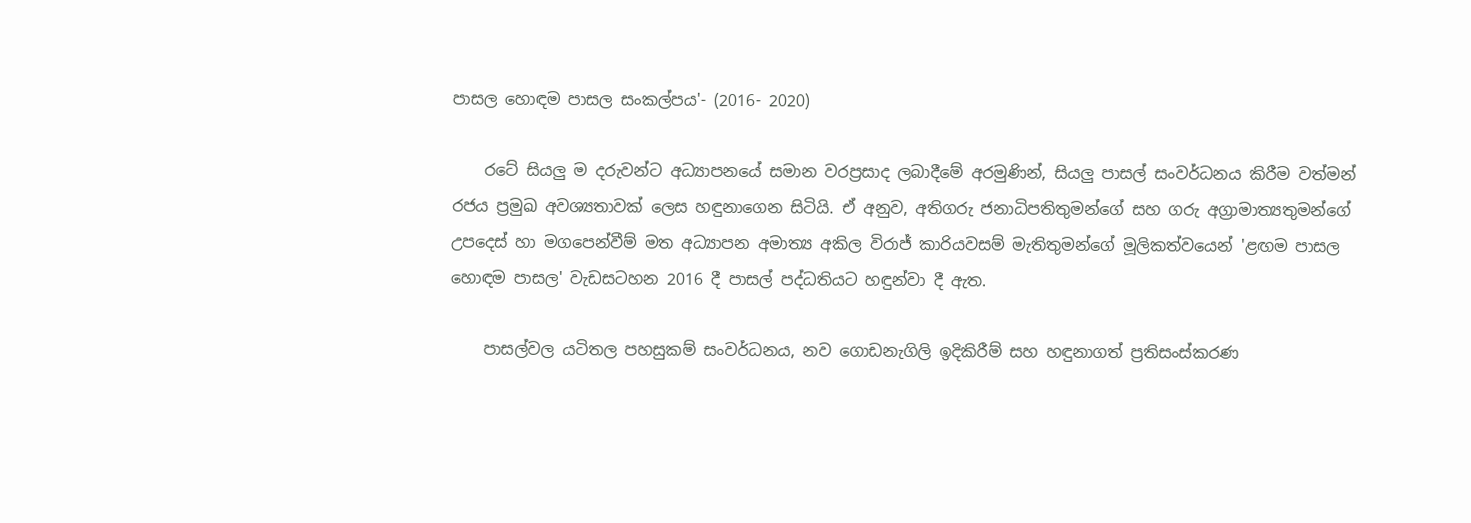පාසල හොඳම පාසල සංකල්පය'- (2016- 2020)

    රටේ සියලු ම දරුවන්ට අධ්‍යාපනයේ සමාන වරප්‍රසාද ලබාදීමේ අරමුණින්, සියලු පාසල් සංවර්ධනය කිරීම වත්මන් රජය ප්‍රමුඛ අවශ්‍යතාවක් ලෙස හඳුනාගෙන සිටියි. ඒ අනුව, අතිගරු ජනාධිපතිතුමන්ගේ සහ ගරු අග්‍රාමාත්‍යතුමන්ගේ උපදෙස් හා මගපෙන්වීම් මත අධ්‍යාපන අමාත්‍ය අකිල විරාජ් කාරියවසම් මැතිතුමන්ගේ මූලිකත්වයෙන් 'ළඟම පාසල හොඳම පාසල' වැඩසටහන 2016 දී පාසල් පද්ධතියට හඳුන්වා දී ඇත.

    පාසල්වල යටිතල පහසුකම් සංවර්ධනය, නව ගොඩනැගිලි ඉදිකිරීම් සහ හඳුනාගත් ප්‍රතිසංස්කරණ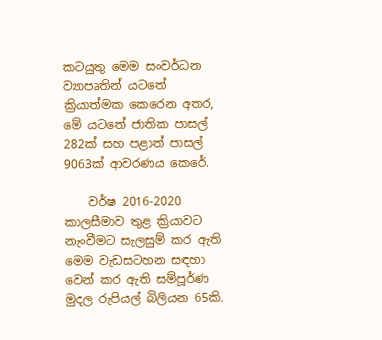කටයුතු මෙම සංවර්ධන ව්‍යාපෘතින් යටතේ ක්‍රියාත්මක කෙරෙන අතර, මේ යටතේ ජාතික පාසල් 282ක් සහ පළාත් පාසල් 9063ක් ආවරණය කෙරේ.

    වර්ෂ 2016-2020 කාලසීමාව තුළ ක්‍රියාවට නැංවීමට සැලසුම් කර ඇති මෙම වැඩසටහන සඳහා වෙන් කර ඇති සම්පූර්ණ මුදල රුපියල් බිලියන 65කි.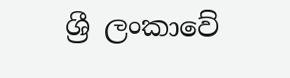ශ්‍රී ලංකාවේ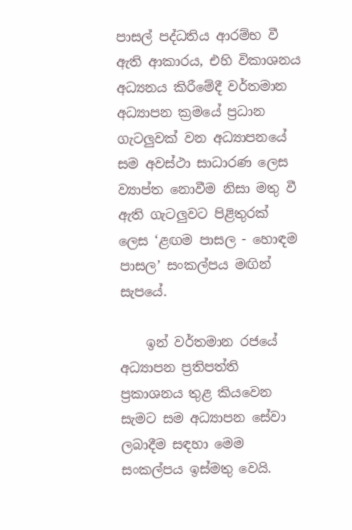පාසල් පද්ධතිය ආරම්භ වී ඇති ආකාරය, එහි විකාශනය අධ්‍යනය කිරීමේදී වර්තමාන අධ්‍යාපන ක්‍රමයේ ප්‍රධාන ගැටලුවක් වන අධ්‍යාපනයේ සම අවස්ථා සාධාරණ ලෙස ව්‍යාප්ත නොවීම නිසා මතු වී ඇති ගැටලුවට පිළිතුරක් ලෙස ‘ළඟම පාසල - හොඳම පාසල’ සංකල්පය මඟින් සැපයේ.

    ඉන් වර්තමාන රජයේ අධ්‍යාපන ප්‍රතිපත්ති ප්‍රකාශනය තුළ කියවෙන සැමට සම අධ්‍යාපන සේවා ලබාදීම සඳහා මෙම සංකල්පය ඉස්මතු වෙයි.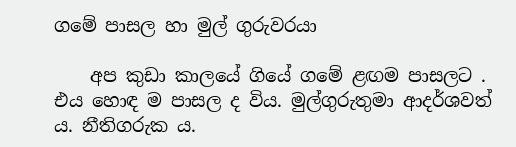ගමේ පාසල හා මුල් ගුරුවරයා

    අප කුඩා කාලයේ ගියේ ගමේ ළඟම පාසලට . එය හොඳ ම පාසල ද විය. මුල්ගුරුතුමා ආදර්ශවත් ය. නීතිගරුක ය.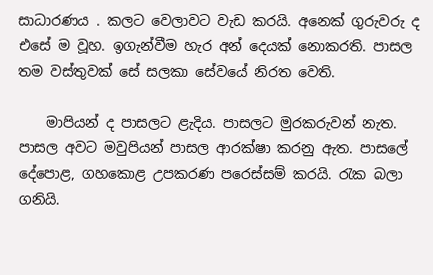සාධාරණය . කලට වෙලාවට වැඩ කරයි. අනෙක් ගුරුවරු ද එසේ ම වූහ. ඉගැන්වීම හැර අන් දෙයක් නොකරති. පාසල තම වස්තුවක් සේ සලකා සේවයේ නිරත වෙති.

    මාපියන් ද පාසලට ළැදිය. පාසලට මුරකරුවන් නැත. පාසල අවට මවුපියන් පාසල ආරක්ෂා කරනු ඇත. පාසලේ දේපොළ, ගහකොළ උපකරණ පරෙස්සම් කරයි. රැක බලා ගනියි.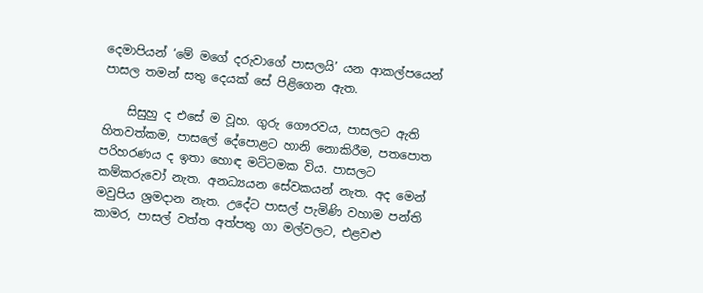දෙමාපියන් ‘මේ මගේ දරුවාගේ පාසලයි’ යන ආකල්පයෙන් පාසල තමන් සතු දෙයක් සේ පිළිගෙන ඇත.

    සිසුහු ද එසේ ම වූහ. ගුරු ගෞරවය, පාසලට ඇති හිතවත්කම, පාසලේ දේපොළට හානි නොකිරීම, පතපොත පරිහරණය ද ඉතා හොඳ මට්ටමක විය. පාසලට කම්කරුවෝ නැත. අනධ්‍යයන සේවකයන් නැත. අද මෙන් මවුපිය ශ්‍රමදාන නැත. උදේට පාසල් පැමිණි වහාම පන්ති කාමර, පාසල් වත්ත අත්පතු ගා මල්වලට, එළවළු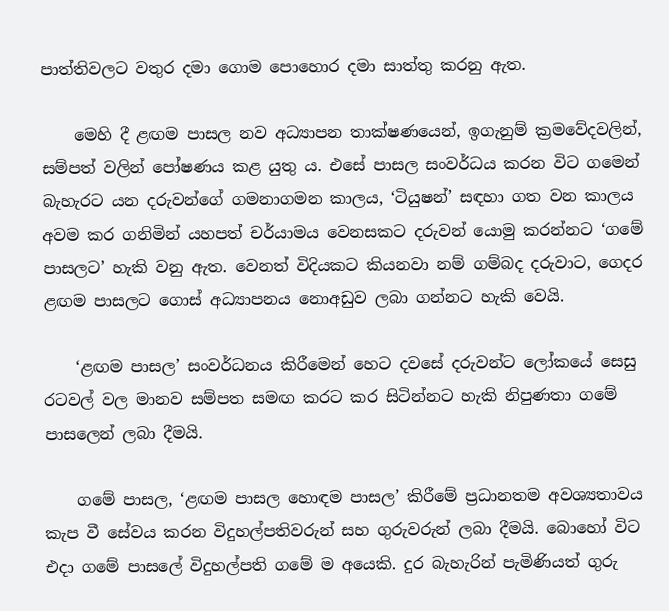පාත්තිවලට වතුර දමා ගොම පොහොර දමා සාත්තු කරනු ඇත.

    මෙහි දී ළඟම පාසල නව අධ්‍යාපන තාක්ෂණයෙන්, ඉගැනුම් ක්‍රමවේදවලින්, සම්පත් වලින් පෝෂණය කළ යුතු ය. එසේ පාසල සංවර්ධය කරන විට ගමෙන් බැහැරට යන දරුවන්ගේ ගමනාගමන කාලය, ‘ටියුෂන්’ සඳහා ගත වන කාලය අවම කර ගනිමින් යහපත් චර්යාමය වෙනසකට දරුවන් යොමු කරන්නට ‘ගමේ පාසලට’ හැකි වනු ඇත. වෙනත් විදියකට කියනවා නම් ගම්බද දරුවාට, ගෙදර ළඟම පාසලට ගොස් අධ්‍යාපනය නොඅඩුව ලබා ගන්නට හැකි වෙයි.

    ‘ළඟම පාසල’ සංවර්ධනය කිරීමෙන් හෙට දවසේ දරුවන්ට ලෝකයේ සෙසු රටවල් වල මානව සම්පත සමඟ කරට කර සිටින්නට හැකි නිපුණතා ගමේ පාසලෙන් ලබා දීමයි.

    ගමේ පාසල, ‘ළඟම පාසල හොඳම පාසල’ කිරීමේ ප්‍රධානතම අවශ්‍යතාවය කැප වී සේවය කරන විදුහල්පතිවරුන් සහ ගුරුවරුන් ලබා දීමයි. බො‍හෝ විට එදා ගමේ පාසලේ විදුහල්පති ගමේ ම අයෙකි. දුර බැහැරින් පැමිණියත් ගුරු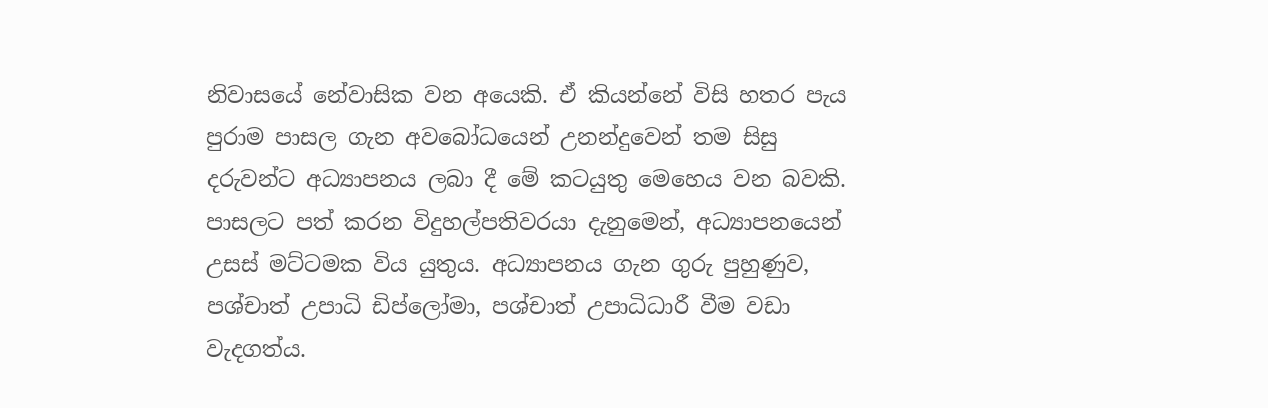නිවාසයේ නේවාසික වන අයෙකි. ඒ කියන්නේ විසි හතර පැය පුරාම පාසල ගැන අවබෝධයෙන් උනන්දුවෙන් තම සිසු දරුවන්ට අධ්‍යාපනය ලබා දී මේ කටයුතු මෙහෙය වන බවකි. පාසලට පත් කරන විදුහල්පතිවරයා දැනුමෙන්, අධ්‍යාපනයෙන් උසස් මට්ටමක විය යුතුය. අධ්‍යාපනය ගැන ගුරු පුහුණුව, පශ්චාත් උපාධි ඩිප්ලෝමා, පශ්චාත් උපාධිධාරී වීම වඩා වැදගත්ය.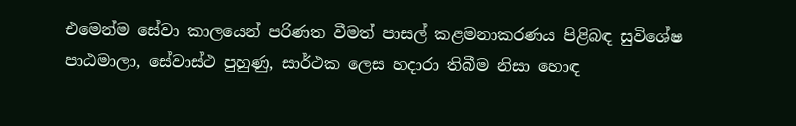එමෙන්ම සේවා කාලයෙන් පරිණත වීමත් පාසල් කළමනාකරණය පිළිබඳ සුවිශේෂ පාඨමාලා, සේවාස්ථ පුහුණු, සාර්ථක ලෙස හදාරා තිබීම නිසා හොඳ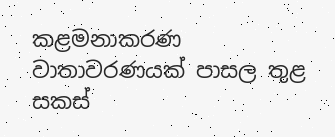කළමනාකරණ වාතාවරණයක් පාසල තුළ සකස්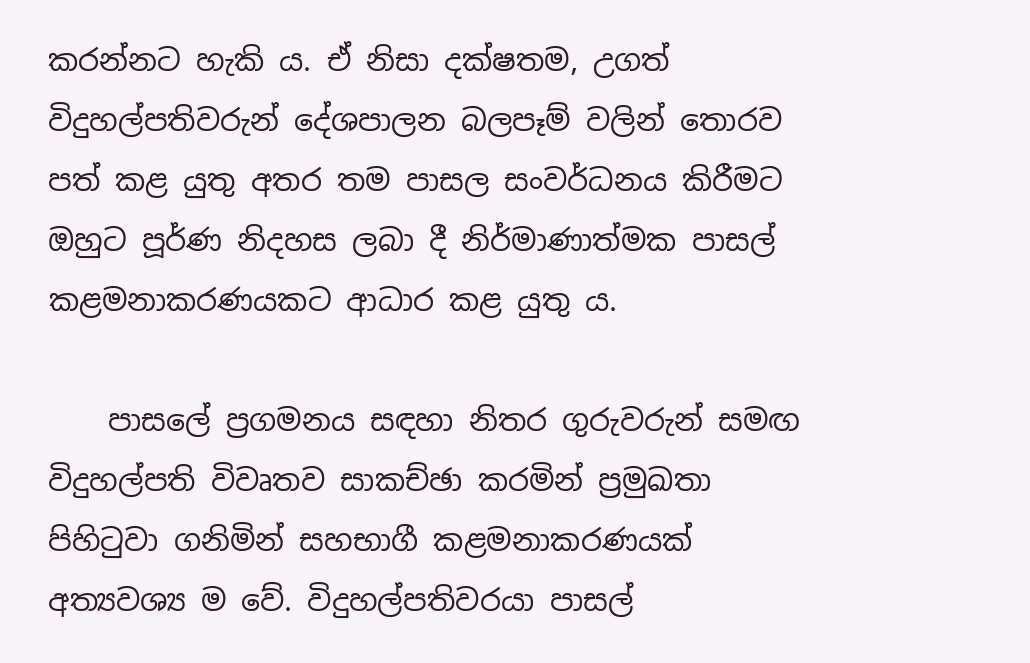කරන්නට හැකි ය. ඒ නිසා දක්ෂතම, උගත් විදුහල්පතිවරුන් දේශපාලන බලපෑම් වලින් තොරව පත් කළ යුතු අතර තම පාසල සංවර්ධනය කිරීමට ඔහුට පූර්ණ නිදහස ලබා දී නිර්මාණාත්මක පාසල් කළමනාකරණයකට ආධාර කළ යුතු ය.

    පාසලේ ප්‍රගමනය සඳහා නිතර ගුරුවරුන් සමඟ විදුහල්පති විවෘතව සාකච්ඡා කරමින් ප්‍රමුඛතා පිහිටුවා ගනිමින් සහභාගී කළමනාකරණයක් අත්‍යවශ්‍ය ම වේ. විදුහල්පතිවරයා පාසල්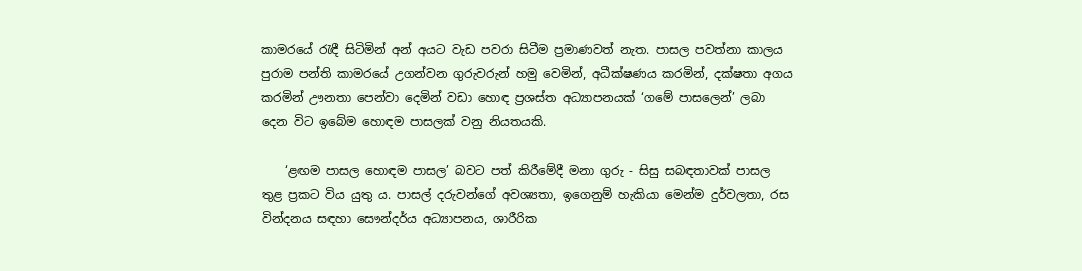කාමරයේ රැඳී සිටිමින් අන් අයට වැඩ පවරා සිටීම ප්‍රමාණවත් නැත. පාසල පවත්නා කාලය පුරාම පන්ති කාමරයේ උගන්වන ගුරුවරුන් හමු වෙමින්, අධීක්ෂණය කරමින්, දක්ෂතා අගය කරමින් ඌනතා පෙන්වා දෙමින් වඩා හොඳ ප්‍රශස්ත අධ්‍යාපනයක් ‘ගමේ පාසලෙන්’ ලබා දෙන විට ඉබේම හොඳම පාසලක් වනු නියතයකි.

    ‘ළඟම පාසල හොඳම පාසල’ බවට පත් කිරීමේදී මනා ගුරු - සිසු සබඳතාවක් පාසල තුළ ප්‍රකට විය යුතු ය. පාසල් දරුවන්ගේ අවශ්‍යතා, ඉගෙනුම් හැකියා මෙන්ම දුර්වලතා, රස වින්දනය සඳහා සෞන්දර්ය අධ්‍යාපනය, ශාරීරික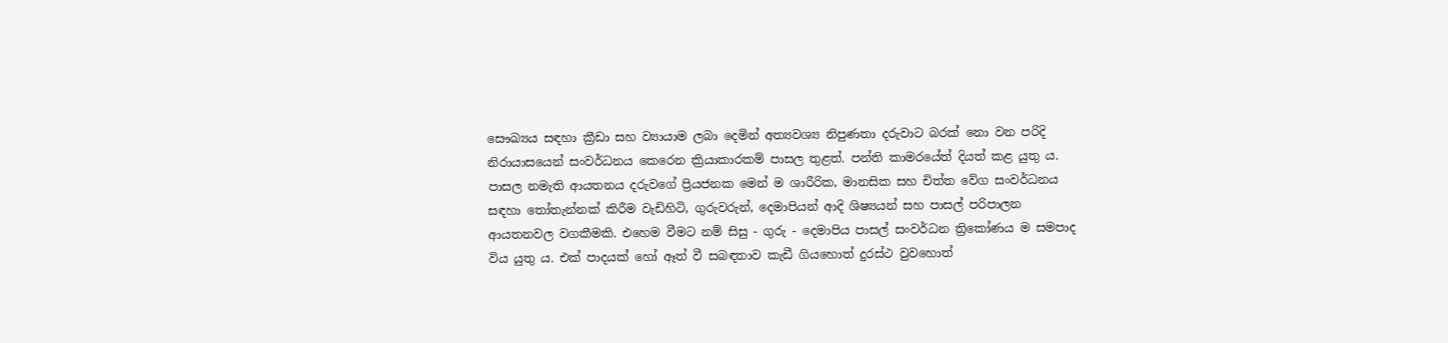සෞඛ්‍යය සඳහා ක්‍රීඩා සහ ව්‍යායාම ලබා දෙමින් අත්‍යවශ්‍ය නිපුණතා දරුවාට බරක් නො වන පරිදි නිරායාසයෙන් සංවර්ධනය කෙරෙන ක්‍රියාකාරකම් පාසල තුළත්. පන්ති කාමරයේත් දියත් කළ යුතු ය. පාසල නමැති ආයතනය දරුවගේ ප්‍රියජනක මෙන් ම ශාරීරික, මානසික සහ චිත්ත වේග සංවර්ධනය සඳහා තෝතැන්නක් කිරීම වැඩිහිටි, ගුරුවරුන්, දෙමාපියන් ආදි ශිෂ්‍යයන් සහ පාසල් පරිපාලන ආයතනවල වගකීමකි. එහෙම වීමට නම් සිසු - ගුරු - දෙමාපිය පාසල් සංවර්ධන ත්‍රිකෝණය ම සමපාද විය යුතු ය. එක් පාදයක් හෝ ඈත් වී සබඳතාව කැඩී ගියහොත් දුරස්ථ වුවහොත්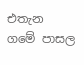එතැන ගමේ පාසල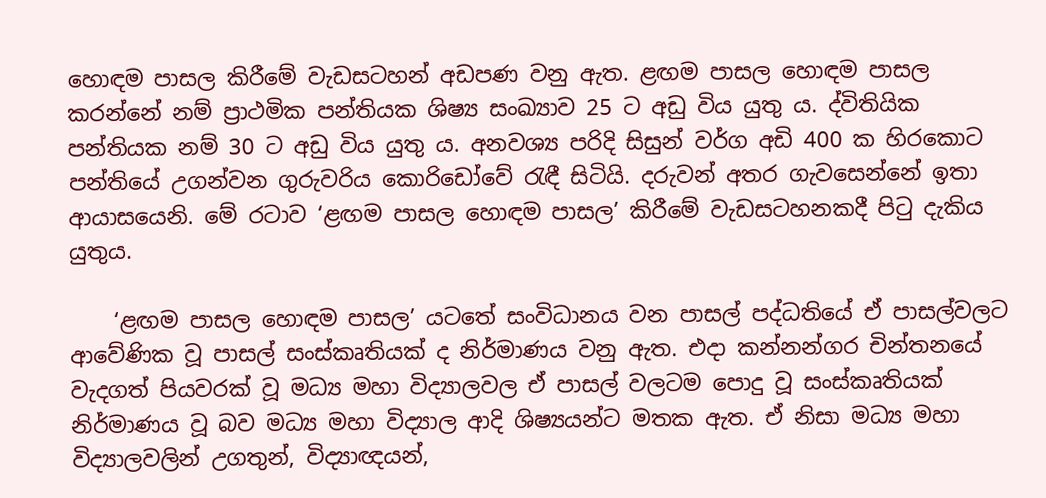හොඳම පාසල කිරීමේ වැඩසටහන් අඩපණ වනු ඇත. ළඟම පාසල හොඳම පාසල කරන්නේ නම් ප්‍රාථමික පන්තියක ශිෂ්‍ය සංඛ්‍යාව 25 ට අඩු විය යුතු ය. ද්විතියික පන්තියක නම් 30 ට අඩු විය යුතු ය. අනවශ්‍ය පරිදි සිසුන් වර්ග අඩි 400 ක හිරකොට පන්තියේ උගන්වන ගුරුවරිය කොරිඩෝවේ රැඳී සිටියි. දරුවන් අතර ගැවසෙන්නේ ඉතා ආයාසයෙනි. මේ රටාව ‘ළඟම පාසල හොඳම පාසල’ කිරීමේ වැඩසටහනකදී පිටු දැකිය යුතුය.

    ‘ළඟම පාසල හොඳම පාසල’ යට‍තේ සංවිධානය වන පාසල් පද්ධතියේ ඒ පාසල්වලට ආවේණික වූ පාසල් සංස්කෘතියක් ද නිර්මාණය වනු ඇත. එදා කන්නන්ගර චින්තනයේ වැදගත් පියවරක් වූ මධ්‍ය මහා විද්‍යාලවල ඒ පාසල් වලටම පොදු වූ සංස්කෘතියක් නිර්මාණය වූ බව මධ්‍ය මහා විද්‍යාල ආදි ශිෂ්‍යයන්ට මතක ඇත. ඒ නිසා මධ්‍ය මහා විද්‍යාලවලින් උගතුන්, විද්‍යාඥයන්,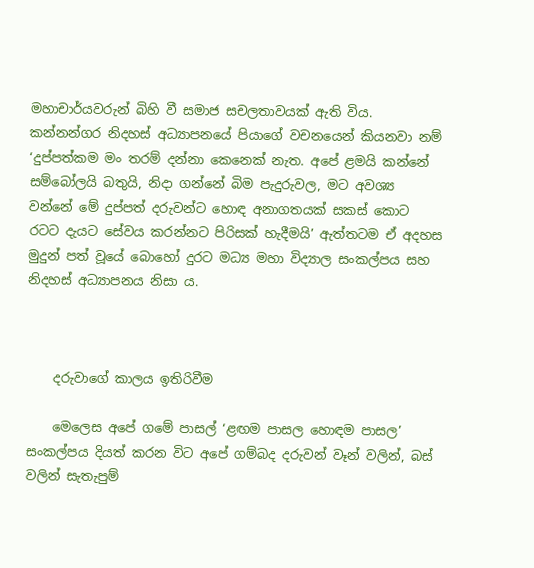මහාචාර්යවරුන් බිහි වී සමාජ සචලතාවයක් ඇති විය. කන්නන්ගර නිදහස් අධ්‍යාපනයේ පියාගේ වචනයෙන් කියනවා නම් ‘දුප්පත්කම මං තරම් දන්නා කෙනෙක් නැත. අපේ ළමයි කන්නේ සම්බෝලයි බතුයි, නිදා ගන්නේ බිම පැදුරුවල, මට අවශ්‍ය වන්නේ මේ දුප්පත් දරුවන්ට හොඳ අනාගතයක් සකස් ‍කොට රටට දැයට සේවය කරන්නට පිරිසක් හැදීමයි’ ඇත්තටම ඒ අදහස මුදුන් පත් වූයේ බොහෝ දුරට මධ්‍ය මහා විද්‍යාල සංකල්පය සහ නිදහස් අධ්‍යාපනය නිසා ය.



    දරුවාගේ කාලය ඉතිරිවීම

    මෙලෙස අපේ ගමේ පාසල් ‘ළඟම පාසල හොඳම පාසල’ සංකල්පය දියත් කරන විට අපේ ගම්බද දරුවන් වෑන් වලින්, බස් වලින් සැතැපුම්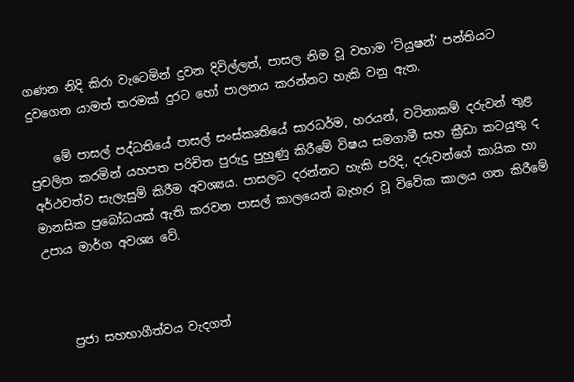ගණන නිදි කිරා වැටෙමින් දුවන දිවිල්ලත්, පාසල නිම වූ වහාම ‘ටියුෂන්’ පන්තියට දුවගෙන යාමත් තරමක් දුරට හෝ පාලනය කරන්නට හැකි වනු ඇත.

    මේ පාසල් පද්ධතියේ පාසල් සංස්කෘතියේ සාරධර්ම, හරයන්, වටිනාකම් දරුවන් තුළ ප්‍රචලිත කරමින් යහපත පරිචිත පුරුදු පුහුණු කිරීමේ විෂය සමගාමී සහ ක්‍රීඩා කටයුතු ද අර්ථවත්ව සැලැසුම් කිරීම අවශ්‍යය. පාසලට දරන්නට හැකි පරිදි, දරුවන්ගේ කායික හා මානසික ප්‍රබෝධයක් ඇති කරවන පාසල් කාලයෙන් බැහැර වූ විවේක කාලය ගත කිරීමේ උපාය මාර්ග අවශ්‍ය වේ.



    ප්‍රජා සහභාගීත්වය වැදගත්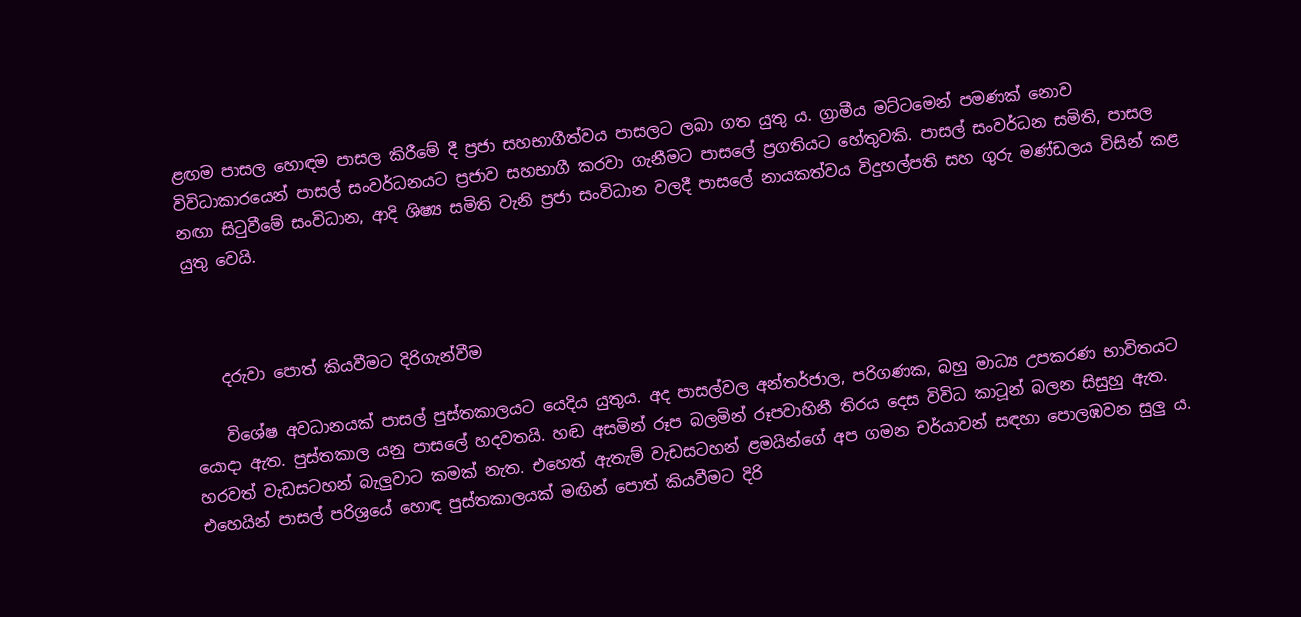ළඟම පාසල‍ හොඳම පාසල කිරීමේ දී ප්‍රජා සහභාගීත්වය පාසලට ලබා ගත යුතු ය. ග්‍රාමීය මට්ටමෙන් පමණක් නොව විවිධාකාරයෙන් පාසල් සංවර්ධනයට ප්‍රජාව සහභාගී කරවා ගැනීමට පාසලේ ප්‍රගතියට හේතුවකි. පාසල් සංවර්ධන සමිති, පාසල නඟා සිටුවීමේ සංවිධාන, ආදි ශිෂ්‍ය සමිති වැනි ප්‍රජා සංවිධාන වලදී පාසලේ නායකත්වය විදුහල්පති සහ ගුරු මණ්ඩලය විසින් කළ යුතු වෙයි.



    දරුවා පොත් කියවීමට දිරිගැන්වීම

    විශේෂ අවධානයක් පාසල් පුස්තකාලයට යෙදිය යුතුය. අද පාසල්වල අන්තර්ජාල, පරිගණක, බහු මාධ්‍ය උපකරණ භාවිතයට යොදා ඇත. පුස්තකාල යනු පාසලේ හදවතයි. හඬ අසමින් රූප බලමින් රූපවාහිනී තිරය දෙස විවිධ කාටූන් බලන සිසුහු ඇත. හරවත් වැඩසටහන් බැලුවාට කමක් නැත. එහෙත් ඇතැම් වැඩසටහන් ළමයින්ගේ අප ගමන චර්යාවන් සඳහා පොලඹවන සුලු ය. එහෙයින් පාසල් පරිශ්‍රයේ හොඳ පුස්තකාලයක් මඟින් පොත් කියවීමට දිරි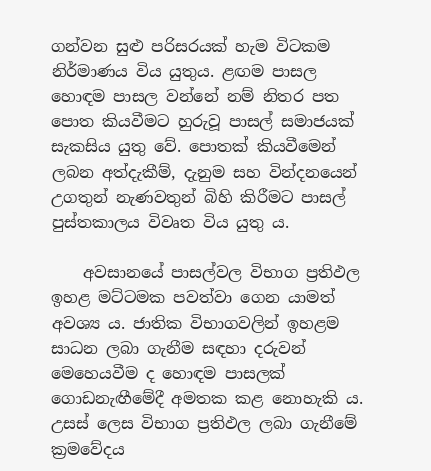ගන්වන සුළු පරිසරයක් හැම විටකම නිර්මාණය විය යුතුය. ළඟම පාසල හොඳම පාසල වන්නේ නම් නිතර පත පොත කියවීමට හුරුවූ පාසල් සමාජයක් සැකසිය යුතු වේ. පොතක් කියවීමෙන් ලබන අත්දැකීම්, දැනුම සහ වින්දනයෙන් උගතුන් නැණවතුන් බිහි කිරීමට පාසල් පුස්තකාලය විවෘත විය යුතු ය.

    අවසානයේ පාසල්වල විභාග ප්‍රතිඵල ඉහළ මට්ටමක පවත්වා ගෙන යාමත් අවශ්‍ය ය. ජාතික විභාගවලින් ඉහළම සාධන ලබා ගැනීම සඳහා දරුවන් මෙහෙයවීම ද හොඳම පාසලක් ගොඩනැඟීමේදී අමතක කළ නොහැකි ය. උසස් ලෙස විභාග ප්‍රතිඵල ලබා ගැනීමේ ක්‍රමවේදය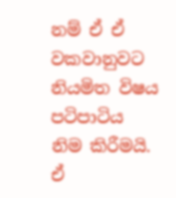නම් ඒ ඒ වකවානුවට නියමිත විෂය පටිපාටිය නිම කිරීමයි. ඒ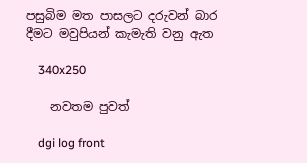පසුබිම මත පාසලට දරුවන් බාර දීමට මවුපියන් කැමැති වනු ඇත

    340x250

    නවතම පුවත්

    dgi log front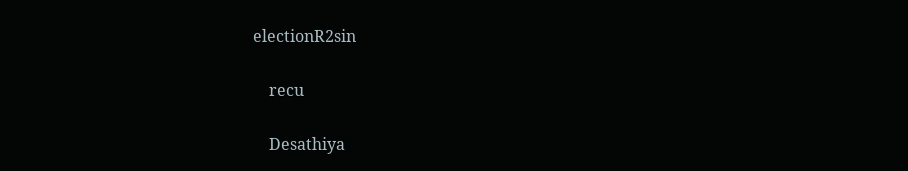electionR2sin

    recu

    Desathiya